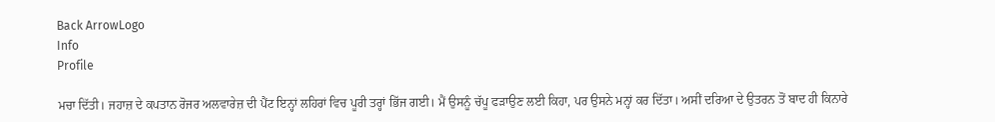Back ArrowLogo
Info
Profile

ਮਚਾ ਦਿੱਤੀ। ਜਹਾਜ਼ ਦੇ ਕਪਤਾਨ ਰੋਜਰ ਅਲਵਾਰੇਜ਼ ਦੀ ਪੈਂਟ ਇਨ੍ਹਾਂ ਲਹਿਰਾਂ ਵਿਚ ਪੂਰੀ ਤਰ੍ਹਾਂ ਭਿੱਜ ਗਈ। ਮੈਂ ਉਸਨੂੰ ਚੱਪੂ ਫੜਾਉਣ ਲਈ ਕਿਹਾ, ਪਰ ਉਸਨੇ ਮਨ੍ਹਾਂ ਕਰ ਦਿੱਤਾ। ਅਸੀਂ ਦਰਿਆ ਦੇ ਉਤਰਨ ਤੋਂ ਬਾਦ ਹੀ ਕਿਨਾਰੇ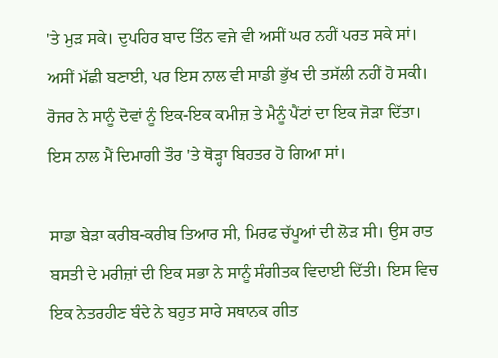'ਤੇ ਮੁੜ ਸਕੇ। ਦੁਪਹਿਰ ਬਾਦ ਤਿੰਨ ਵਜੇ ਵੀ ਅਸੀਂ ਘਰ ਨਹੀਂ ਪਰਤ ਸਕੇ ਸਾਂ। ਅਸੀਂ ਮੱਛੀ ਬਣਾਈ, ਪਰ ਇਸ ਨਾਲ ਵੀ ਸਾਡੀ ਭੁੱਖ ਦੀ ਤਸੱਲੀ ਨਹੀਂ ਹੋ ਸਕੀ। ਰੋਜਰ ਨੇ ਸਾਨੂੰ ਦੋਵਾਂ ਨੂੰ ਇਕ-ਇਕ ਕਮੀਜ਼ ਤੇ ਮੈਨੂੰ ਪੈਂਟਾਂ ਦਾ ਇਕ ਜੋੜਾ ਦਿੱਤਾ। ਇਸ ਨਾਲ ਮੈਂ ਦਿਮਾਗੀ ਤੌਰ 'ਤੇ ਥੋੜ੍ਹਾ ਬਿਹਤਰ ਹੋ ਗਿਆ ਸਾਂ।

ਸਾਡਾ ਬੇੜਾ ਕਰੀਬ-ਕਰੀਬ ਤਿਆਰ ਸੀ, ਮਿਰਫ ਚੱਪੂਆਂ ਦੀ ਲੋੜ ਸੀ। ਉਸ ਰਾਤ ਬਸਤੀ ਦੇ ਮਰੀਜ਼ਾਂ ਦੀ ਇਕ ਸਭਾ ਨੇ ਸਾਨੂੰ ਸੰਗੀਤਕ ਵਿਦਾਈ ਦਿੱਤੀ। ਇਸ ਵਿਚ ਇਕ ਨੇਤਰਹੀਣ ਬੰਦੇ ਨੇ ਬਹੁਤ ਸਾਰੇ ਸਥਾਨਕ ਗੀਤ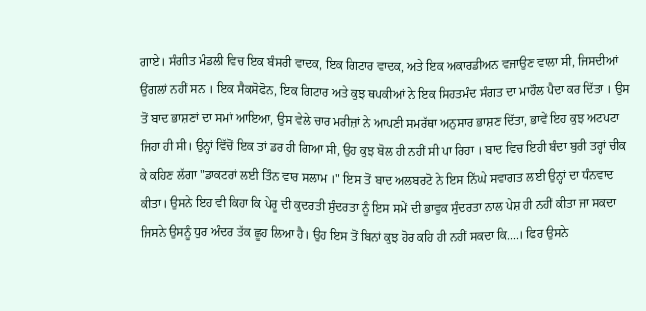ਗਾਏ। ਸੰਗੀਤ ਮੰਡਲੀ ਵਿਚ ਇਕ ਬੰਸਰੀ ਵਾਦਕ, ਇਕ ਗਿਟਾਰ ਵਾਦਕ, ਅਤੇ ਇਕ ਅਕਾਰਡੀਅਨ ਵਜਾਉਣ ਵਾਲਾ ਸੀ, ਜਿਸਦੀਆਂ ਉਂਗਲਾਂ ਨਹੀਂ ਸਨ । ਇਕ ਸੈਕਸੋਫੋਨ, ਇਕ ਗਿਟਾਰ ਅਤੇ ਕੁਝ ਥਪਕੀਆਂ ਨੇ ਇਕ ਸਿਹਤਮੰਦ ਸੰਗਤ ਦਾ ਮਾਹੌਲ ਪੈਦਾ ਕਰ ਦਿੱਤਾ । ਉਸ ਤੋਂ ਬਾਦ ਭਾਸ਼ਣਾਂ ਦਾ ਸਮਾਂ ਆਇਆ, ਉਸ ਵੇਲੇ ਚਾਰ ਮਰੀਜ਼ਾਂ ਨੇ ਆਪਣੀ ਸਮਰੱਥਾ ਅਨੁਸਾਰ ਭਾਸ਼ਣ ਦਿੱਤਾ, ਭਾਵੇਂ ਇਹ ਕੁਝ ਅਟਪਟਾ ਜਿਹਾ ਹੀ ਸੀ। ਉਨ੍ਹਾਂ ਵਿੱਚੋਂ ਇਕ ਤਾਂ ਡਰ ਹੀ ਗਿਆ ਸੀ, ਉਹ ਕੁਝ ਬੋਲ ਹੀ ਨਹੀਂ ਸੀ ਪਾ ਰਿਹਾ । ਬਾਦ ਵਿਚ ਇਹੀ ਬੰਦਾ ਬੁਰੀ ਤਰ੍ਹਾਂ ਚੀਕ ਕੇ ਕਹਿਣ ਲੱਗਾ "ਡਾਕਟਰਾਂ ਲਈ ਤਿੰਨ ਵਾਰ ਸਲਾਮ ।" ਇਸ ਤੋਂ ਬਾਦ ਅਲਬਰਟੋ ਨੇ ਇਸ ਨਿੱਘੇ ਸਵਾਗਤ ਲਈ ਉਨ੍ਹਾਂ ਦਾ ਧੰਨਵਾਦ ਕੀਤਾ। ਉਸਨੇ ਇਹ ਵੀ ਕਿਹਾ ਕਿ ਪੇਰੂ ਦੀ ਕੁਦਰਤੀ ਸੁੰਦਰਤਾ ਨੂੰ ਇਸ ਸਮੇਂ ਦੀ ਭਾਵੁਕ ਸੁੰਦਰਤਾ ਨਾਲ ਪੇਸ਼ ਹੀ ਨਹੀਂ ਕੀਤਾ ਜਾ ਸਕਦਾ ਜਿਸਨੇ ਉਸਨੂੰ ਧੁਰ ਅੰਦਰ ਤੱਕ ਛੂਹ ਲਿਆ ਹੈ। ਉਹ ਇਸ ਤੋਂ ਬਿਨਾਂ ਕੁਝ ਹੋਰ ਕਹਿ ਹੀ ਨਹੀਂ ਸਕਦਾ ਕਿ....। ਫਿਰ ਉਸਨੇ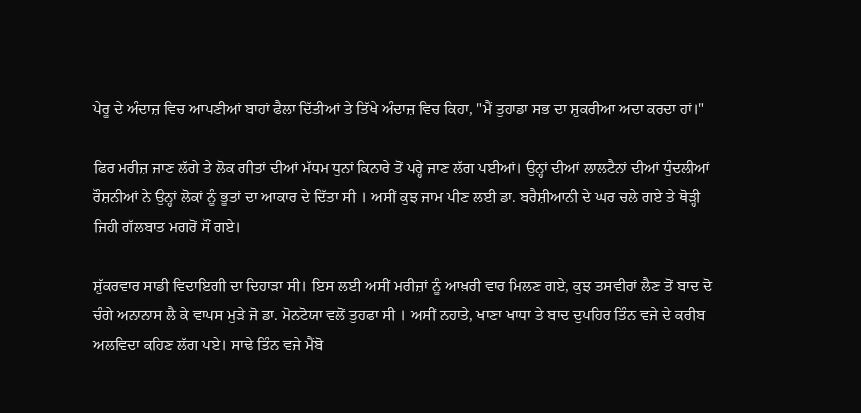ਪੇਰੂ ਦੇ ਅੰਦਾਜ਼ ਵਿਚ ਆਪਣੀਆਂ ਬਾਹਾਂ ਫੈਲਾ ਦਿੱਤੀਆਂ ਤੇ ਤਿੱਖੇ ਅੰਦਾਜ਼ ਵਿਚ ਕਿਹਾ, "ਮੈਂ ਤੁਹਾਡਾ ਸਭ ਦਾ ਸ਼ੁਕਰੀਆ ਅਦਾ ਕਰਦਾ ਹਾਂ।"

ਫਿਰ ਮਰੀਜ਼ ਜਾਣ ਲੱਗੇ ਤੇ ਲੋਕ ਗੀਤਾਂ ਦੀਆਂ ਮੱਧਮ ਧੁਨਾਂ ਕਿਨਾਰੇ ਤੋਂ ਪਰ੍ਹੇ ਜਾਣ ਲੱਗ ਪਈਆਂ। ਉਨ੍ਹਾਂ ਦੀਆਂ ਲਾਲਟੈਨਾਂ ਦੀਆਂ ਧੁੰਦਲੀਆਂ ਰੌਸ਼ਨੀਆਂ ਨੇ ਉਨ੍ਹਾਂ ਲੋਕਾਂ ਨੂੰ ਭੂਤਾਂ ਦਾ ਆਕਾਰ ਦੇ ਦਿੱਤਾ ਸੀ । ਅਸੀਂ ਕੁਝ ਜਾਮ ਪੀਣ ਲਈ ਡਾ. ਬਰੈਸ਼ੀਆਨੀ ਦੇ ਘਰ ਚਲੇ ਗਏ ਤੇ ਥੋੜ੍ਹੀ ਜਿਹੀ ਗੱਲਬਾਤ ਮਗਰੋਂ ਸੌਂ ਗਏ।

ਸ਼ੁੱਕਰਵਾਰ ਸਾਡੀ ਵਿਦਾਇਗੀ ਦਾ ਦਿਹਾੜਾ ਸੀ। ਇਸ ਲਈ ਅਸੀਂ ਮਰੀਜ਼ਾਂ ਨੂੰ ਆਖ਼ਰੀ ਵਾਰ ਮਿਲਣ ਗਏ, ਕੁਝ ਤਸਵੀਰਾਂ ਲੈਣ ਤੋਂ ਬਾਦ ਦੋ ਚੰਗੇ ਅਨਾਨਾਸ ਲੈ ਕੇ ਵਾਪਸ ਮੁੜੇ ਜੋ ਡਾ. ਮੋਨਟੋਯਾ ਵਲੋਂ ਤੁਹਫਾ ਸੀ । ਅਸੀਂ ਨਹਾਤੇ, ਖਾਣਾ ਖਾਧਾ ਤੇ ਬਾਦ ਦੁਪਹਿਰ ਤਿੰਨ ਵਜੇ ਦੇ ਕਰੀਬ ਅਲਵਿਦਾ ਕਹਿਣ ਲੱਗ ਪਏ। ਸਾਢੇ ਤਿੰਨ ਵਜੇ ਮੈਂਬੋ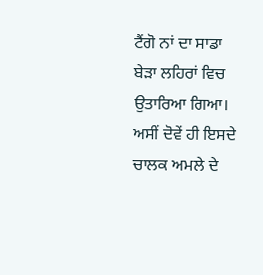ਟੈਂਗੋ ਨਾਂ ਦਾ ਸਾਡਾ ਬੇੜਾ ਲਹਿਰਾਂ ਵਿਚ ਉਤਾਰਿਆ ਗਿਆ। ਅਸੀਂ ਦੋਵੇਂ ਹੀ ਇਸਦੇ ਚਾਲਕ ਅਮਲੇ ਦੇ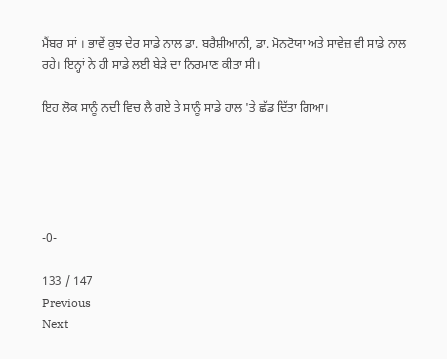ਮੈਂਬਰ ਸਾਂ । ਭਾਵੇਂ ਕੁਝ ਦੇਰ ਸਾਡੇ ਨਾਲ ਡਾ. ਬਰੈਸ਼ੀਆਨੀ, ਡਾ. ਮੋਨਟੋਯਾ ਅਤੇ ਸਾਵੇਜ਼ ਵੀ ਸਾਡੇ ਨਾਲ ਰਹੇ। ਇਨ੍ਹਾਂ ਨੇ ਹੀ ਸਾਡੇ ਲਈ ਬੇੜੇ ਦਾ ਨਿਰਮਾਣ ਕੀਤਾ ਸੀ।

ਇਹ ਲੋਕ ਸਾਨੂੰ ਨਦੀ ਵਿਚ ਲੈ ਗਏ ਤੇ ਸਾਨੂੰ ਸਾਡੇ ਹਾਲ 'ਤੇ ਛੱਡ ਦਿੱਤਾ ਗਿਆ।





-0-

133 / 147
Previous
Next